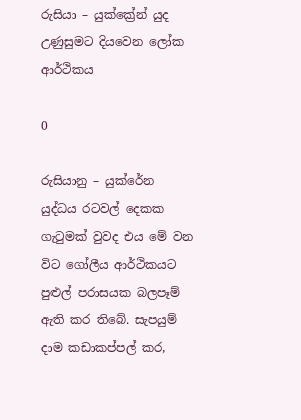රුසියා – යුක්ක්‍රේන් යුද උණුසුමට දියවෙන ලෝක ආර්ථිකය

0

රුසියානු – යුක්රේන යුද්ධය රටවල් දෙකක ගැටුමක් වුවද එය මේ වන විට ගෝලීය ආර්ථිකයට පුළුල් පරාසයක බලපෑම් ඇති කර තිබේ. සැපයුම් දාම කඩාකප්පල් කර,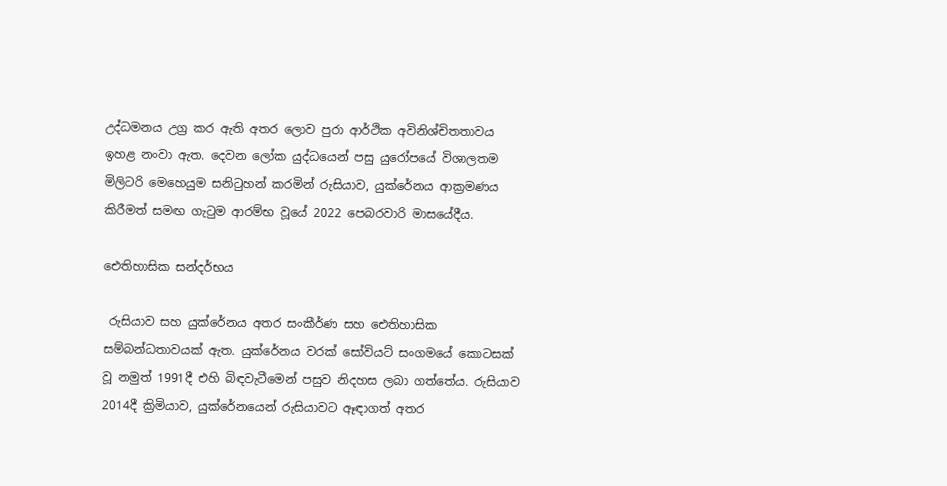උද්ධමනය උග්‍ර කර ඇති අතර ලොව පුරා ආර්ථික අවිනිශ්චිතතාවය ඉහළ නංවා ඇත. දෙවන ලෝක යුද්ධයෙන් පසු යුරෝපයේ විශාලතම මිලිටරි මෙහෙයුම සනිටුහන් කරමින් රුසියාව, යුක්රේනය ආක්‍රමණය කිරීමත් සමඟ ගැටුම ආරම්භ වූයේ 2022 පෙබරවාරි මාසයේදීය.

ඓතිහාසික සන්දර්භය

 රුසියාව සහ යුක්රේනය අතර සංකීර්ණ සහ ඓතිහාසික සම්බන්ධතාවයක් ඇත. යුක්රේනය වරක් සෝවියට් සංගමයේ කොටසක් වූ නමුත් 1991දී එහි බිඳවැටීමෙන් පසුව නිදහස ලබා ගත්තේය. රුසියාව 2014දී ක්‍රිමියාව, යුක්රේනයෙන් රුසියාවට ඈඳාගත් අතර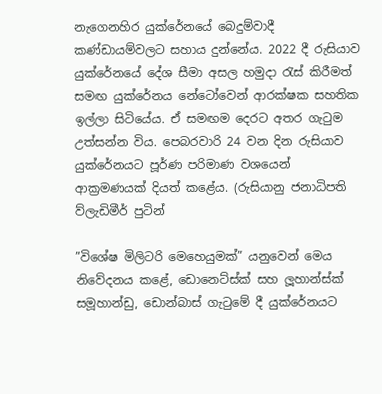නැගෙනහිර යුක්රේනයේ බෙදුම්වාදී කණ්ඩායම්වලට සහාය දුන්නේය. 2022 දී රුසියාව යුක්රේනයේ දේශ සීමා අසල හමුදා රැස් කිරීමත් සමඟ යුක්රේනය නේටෝවෙන් ආරක්ෂක සහතික ඉල්ලා සිටියේය. ඒ සමඟම දෙරට අතර ගැටුම උත්සන්න විය. පෙබරවාරි 24 වන දින රුසියාව යුක්රේනයට පූර්ණ පරිමාණ වශයෙන් ආක්‍රමණයක් දියත් කළේය. (රුසියානු ජනාධිපති ව්ලැඩිමීර් පුටින්

”විශේෂ මිලිටරි මෙහෙයුමක්” යනුවෙන් මෙය නිවේදනය කළේ, ඩොනෙට්ස්ක් සහ ලූ‍හාන්ස්ක් සමූහාන්ඩු, ඩොන්බාස් ගැටුමේ දී යුක්රේනයට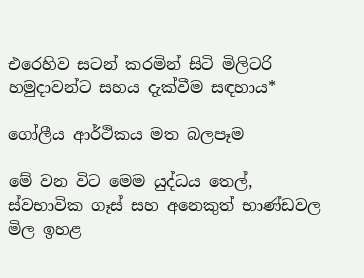එරෙහිව සටන් කරමින් සිටි මිලිටරි හමුදාවන්ට සහය දැක්වීම සඳහාය*

ගෝලීය ආර්ථිකය මත බලපෑම

මේ වන විට මෙම යුද්ධය තෙල්, ස්වභාවික ගෑස් සහ අනෙකුත් භාණ්ඩවල මිල ඉහළ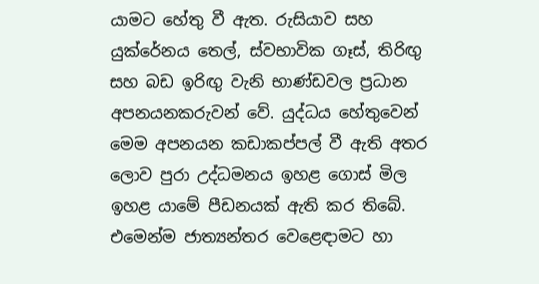යාමට හේතු වී ඇත. රුසියාව සහ යුක්රේනය තෙල්, ස්වභාවික ගෑස්, තිරිඟු‍ සහ බඩ ඉරිඟු‍ වැනි භාණ්ඩවල ප්‍රධාන අපනයනකරුවන් වේ. යුද්ධය හේතුවෙන් මෙම අපනයන කඩාකප්පල් වී ඇති අතර ලොව පුරා උද්ධමනය ඉහළ ගොස් මිල ඉහළ යාමේ පීඩනයක් ඇති කර තිබේ. එමෙන්ම ජාත්‍යන්තර වෙළෙඳාමට හා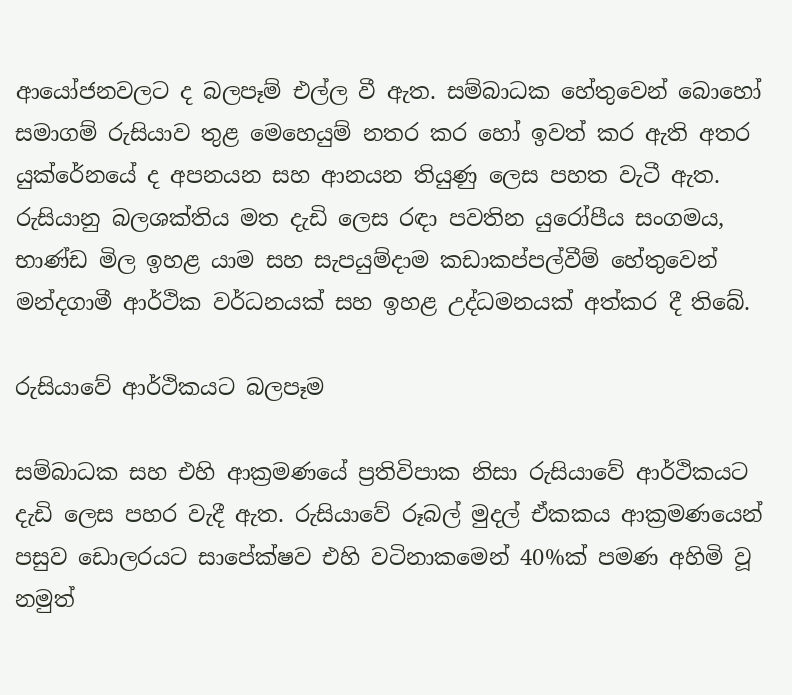ආයෝජනවලට ද බලපෑම් එල්ල වී ඇත. සම්බාධක හේතුවෙන් බොහෝ සමාගම් රුසියාව තුළ මෙහෙයුම් නතර කර හෝ ඉවත් කර ඇති අතර යුක්රේනයේ ද අපනයන සහ ආනයන තියුණු ලෙස පහත වැටී ඇත. රුසියානු බලශක්තිය මත දැඩි ලෙස රඳා පවතින යුරෝපීය සංගමය, භාණ්ඩ මිල ඉහළ යාම සහ සැපයුම්දාම කඩාකප්පල්වීම් හේතුවෙන් මන්දගාමී ආර්ථික වර්ධනයක් සහ ඉහළ උද්ධමනයක් අත්කර දී තිබේ.

රුසියාවේ ආර්ථිකයට බලපෑම

සම්බාධක සහ එහි ආක්‍රමණයේ ප්‍රතිවිපාක නිසා රුසියාවේ ආර්ථිකයට දැඩි ලෙස පහර වැදී ඇත. රුසියාවේ රූබල් මුදල් ඒකකය ආක්‍රමණයෙන් පසුව ඩොලරයට සාපේක්ෂව එහි වටිනාකමෙන් 40%ක් පමණ අහිමි වූ නමුත්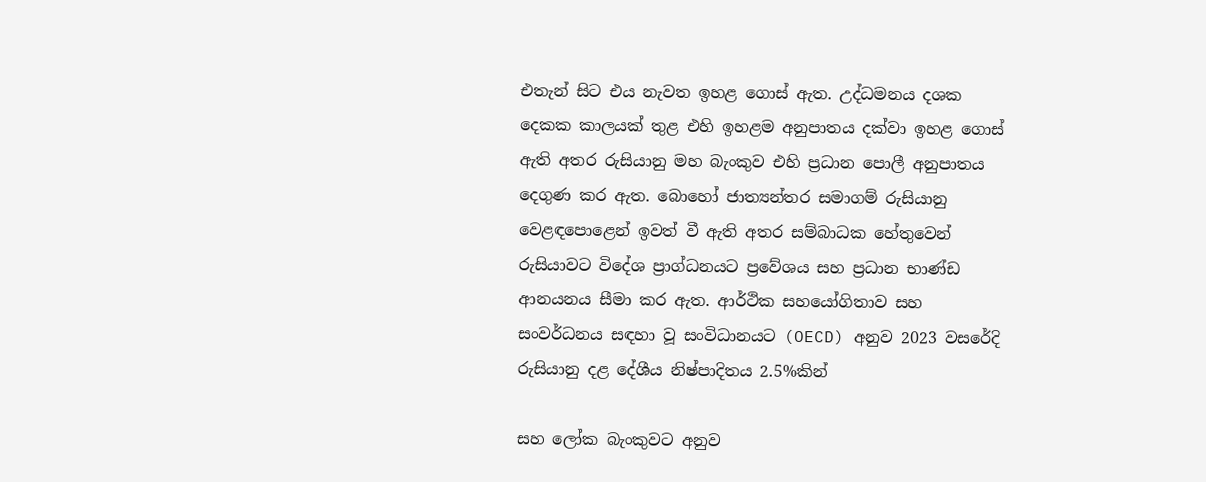එතැන් සිට එය නැවත ඉහළ ගොස් ඇත. උද්ධමනය දශක දෙකක කාලයක් තුළ එහි ඉහළම අනුපාතය දක්වා ඉහළ ගොස් ඇති අතර රුසියානු මහ බැංකුව එහි ප්‍රධාන පොලී අනුපාතය දෙගුණ කර ඇත. බොහෝ ජාත්‍යන්තර සමාගම් රුසියානු වෙළඳපොළෙන් ඉවත් වී ඇති අතර සම්බාධක හේතුවෙන් රුසියාවට විදේශ ප්‍රාග්ධනයට ප්‍රවේශය සහ ප්‍රධාන භාණ්ඩ ආනයනය සීමා කර ඇත. ආර්ථික සහයෝගිතාව සහ සංවර්ධනය සඳහා වූ සංවිධානයට (OECD) අනුව 2023 වසරේදි රුසියානු දළ දේශීය නිෂ්පාදිතය 2.5%කින්

සහ ලෝක බැංකුවට අනුව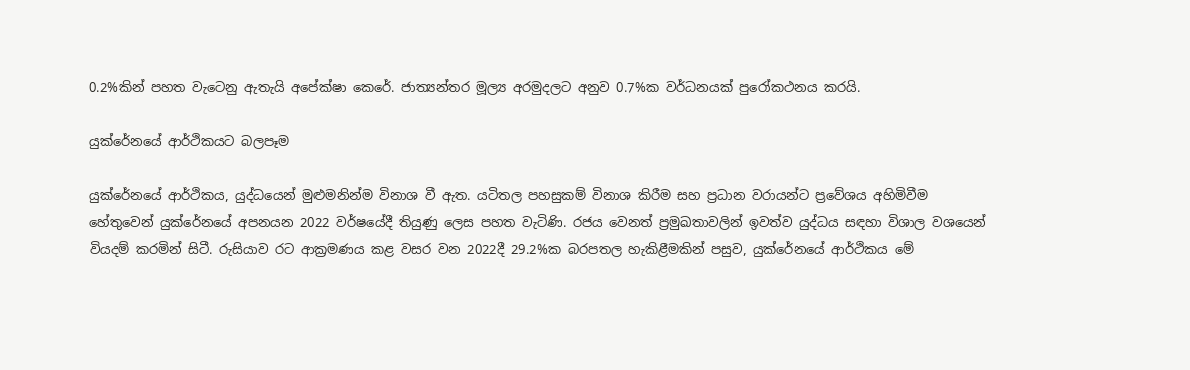0.2%කින් පහත වැටෙනු ඇතැයි අපේක්ෂා කෙරේ. ජාත්‍යන්තර මූල්‍ය අරමුදලට අනුව 0.7%ක වර්ධනයක් පුරෝකථනය කරයි.

යුක්රේනයේ ආර්ථිකයට බලපෑම

යුක්රේනයේ ආර්ථිකය, යුද්ධයෙන් මුළුමනින්ම විනාශ වී ඇත. යටිතල පහසුකම් විනාශ කිරීම සහ ප්‍රධාන වරායන්ට ප්‍රවේශය අහිමිවීම හේතුවෙන් යුක්රේනයේ අපනයන 2022 වර්ෂයේදී තියුණු ලෙස පහත වැටිණි. රජය වෙනත් ප්‍රමුඛතාවලින් ඉවත්ව යුද්ධය සඳහා විශාල වශයෙන් වියදම් කරමින් සිටී. රුසියාව රට ආක්‍රමණය කළ වසර වන 2022දී 29.2%ක බරපතල හැකිළීමකින් පසුව, යුක්රේනයේ ආර්ථිකය මේ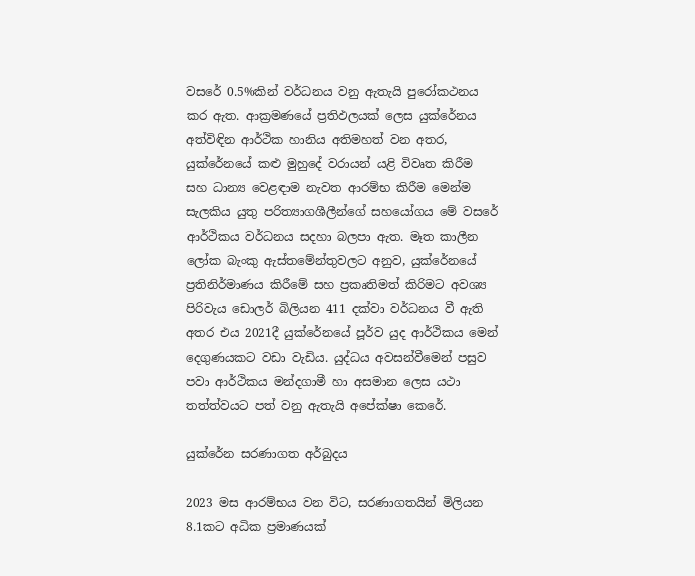වසරේ 0.5%කින් වර්ධනය වනු ඇතැයි පුරෝකථනය කර ඇත. ආක්‍රමණයේ ප්‍රතිඵලයක් ලෙස යුක්රේනය අත්විඳින ආර්ථික හානිය අතිමහත් වන අතර, යුක්රේනයේ කළු මුහුදේ වරායන් යළි විවෘත කිරීම සහ ධාන්‍ය වෙළඳාම නැවත ආරම්භ කිරීම මෙන්ම සැලකිය යුතු පරිත්‍යාගශීලීන්ගේ සහයෝගය මේ වසරේ ආර්ථිකය වර්ධනය සදහා බලපා ඇත. මෑත කාලීන ලෝක බැංකු ඇස්තමේන්තුවලට අනුව, යුක්රේනයේ ප්‍රතිනිර්මාණය කිරීමේ සහ ප්‍රකෘතිමත් කිරිමට අවශ්‍ය පිරිවැය ඩොලර් බිලියන 411 දක්වා වර්ධනය වී ඇති අතර එය 2021දී යුක්රේනයේ පූර්ව යුද ආර්ථිකය මෙන් දෙගුණයකට වඩා වැඩිය. යුද්ධය අවසන්වීමෙන් පසුව පවා ආර්ථිකය මන්දගාමී හා අසමාන ලෙස යථා තත්ත්වයට පත් වනු ඇතැයි අපේක්ෂා කෙරේ.

යුක්රේන සරණාගත අර්බුදය

2023 මස ආරම්භය වන විට, සරණාගතයින් මිලියන 8.1කට අධික ප්‍රමාණයක්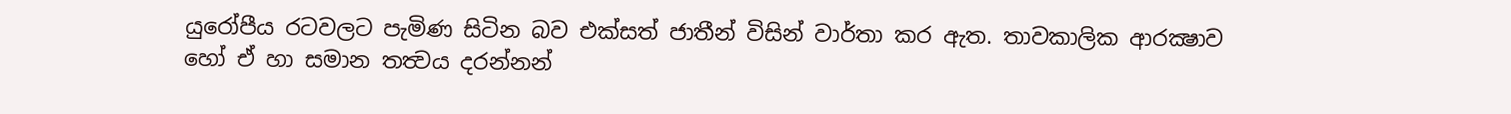යුරෝපීය රටවලට පැමිණ සිටින බව එක්සත් ජාතීන් විසින් වාර්තා කර ඇත. තාවකාලික ආරක්‍ෂාව හෝ ඒ හා සමාන තත්‍වය දරන්නන්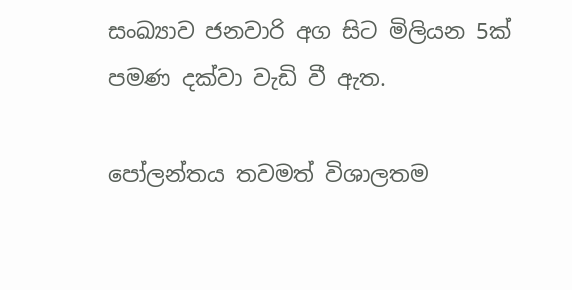සංඛ්‍යාව ජනවාරි අග සිට මිලියන 5ක් පමණ දක්වා වැඩි වී ඇත.

පෝලන්තය තවමත් විශාලතම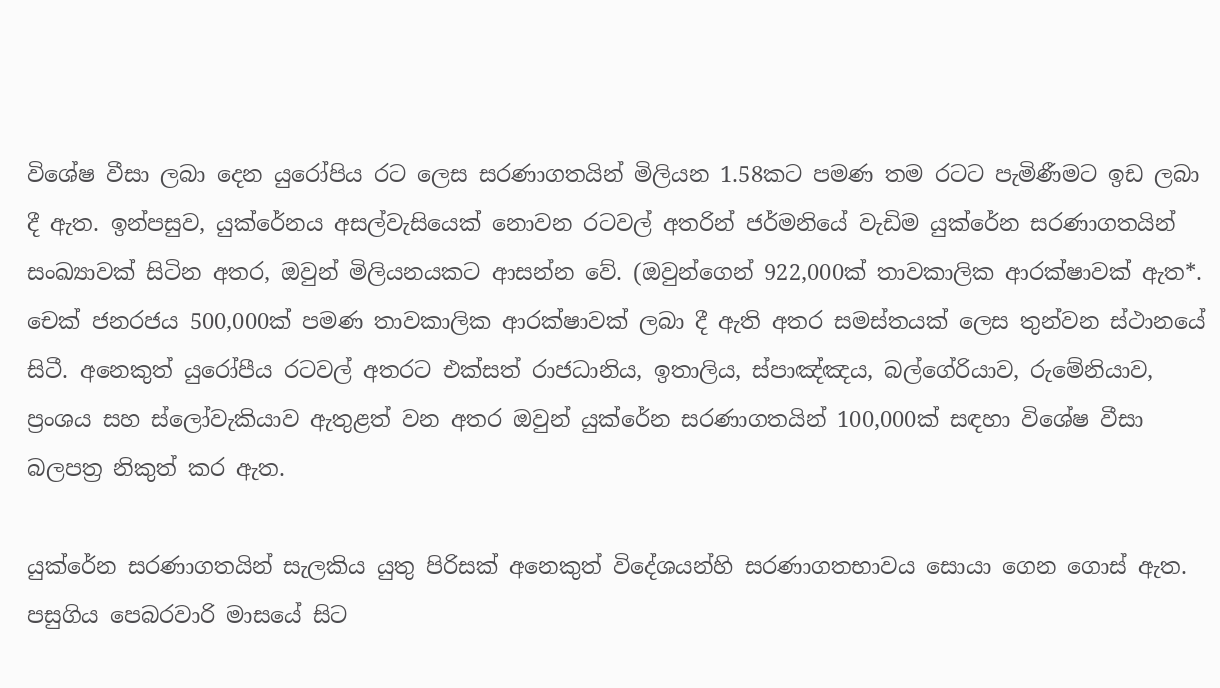විශේෂ වීසා ලබා දෙන යුරෝපිය රට ලෙස සරණාගතයින් මිලියන 1.58කට පමණ තම රටට පැමිණීමට ඉඩ ලබා දී ඇත. ඉන්පසුව, යුක්රේනය අසල්වැසියෙක් නොවන රටවල් අතරින් ජර්මනියේ වැඩිම යුක්රේන සරණාගතයින් සංඛ්‍යාවක් සිටින අතර, ඔවුන් මිලියනයකට ආසන්න වේ. (ඔවුන්ගෙන් 922,000ක් තාවකාලික ආරක්ෂාවක් ඇත*. චෙක් ජනරජය 500,000ක් පමණ තාවකාලික ආරක්ෂාවක් ලබා දී ඇති අතර සමස්තයක් ලෙස තුන්වන ස්ථානයේ සිටී. අනෙකුත් යුරෝපීය රටවල් අතරට එක්සත් රාජධානිය, ඉතාලිය, ස්පාඤ්ඤය, බල්ගේරියාව, රුමේනියාව, ප්‍රංශය සහ ස්ලෝවැකියාව ඇතුළත් වන අතර ඔවුන් යුක්රේන සරණාගතයින් 100,000ක් සඳහා විශේෂ වීසා බලපත්‍ර නිකුත් කර ඇත.

යුක්රේන සරණාගතයින් සැලකිය යුතු පිරිසක් අනෙකුත් විදේශයන්හි සරණාගතභාවය සොයා ගෙන ගොස් ඇත. පසුගිය පෙබරවාරි මාසයේ සිට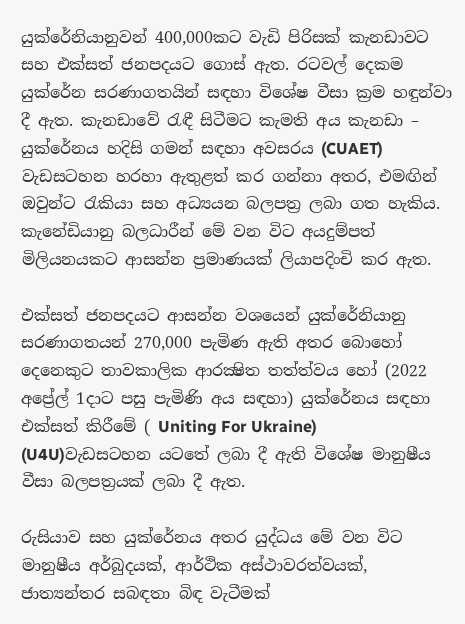යුක්රේනියානුවන් 400,000කට වැඩි පිරිසක් කැනඩාවට සහ එක්සත් ජනපදයට ගොස් ඇත. රටවල් දෙකම යුක්රේන සරණාගතයින් සඳහා විශේෂ වීසා ක්‍රම හඳුන්වා දී ඇත. කැනඩාවේ රැඳී සිටීමට කැමති අය කැනඩා – යුක්රේනය හදිසි ගමන් සඳහා අවසරය (CUAET) වැඩසටහන හරහා ඇතුළත් කර ගන්නා අතර, එමඟින් ඔවුන්ට රැකියා සහ අධ්‍යයන බලපත්‍ර ලබා ගත හැකිය. කැනේඩියානු බලධාරීන් මේ වන විට අයදුම්පත් මිලියනයකට ආසන්න ප්‍රමාණයක් ලියාපදිංචි කර ඇත.

එක්සත් ජනපදයට ආසන්න වශයෙන් යුක්රේනියානු සරණාගතයන් 270,000 පැමිණ ඇති අතර බොහෝ දෙනෙකුට තාවකාලික ආරක්‍ෂිත තත්ත්වය හෝ (2022 අප්‍රේල් 1දාට පසු පැමිණි අය සඳහා) යුක්රේනය සඳහා එක්සත් කිරීමේ ( Uniting For Ukraine) (U4U)වැඩසටහන යටතේ ලබා දී ඇති විශේෂ මානුෂීය වීසා බලපත්‍රයක් ලබා දී ඇත.

රුසියාව සහ යුක්රේනය අතර යුද්ධය මේ වන විට මානුෂීය අර්බුදයක්, ආර්ථික අස්ථාවරත්වයක්, ජාත්‍යන්තර සබඳතා බිඳ වැටීමක්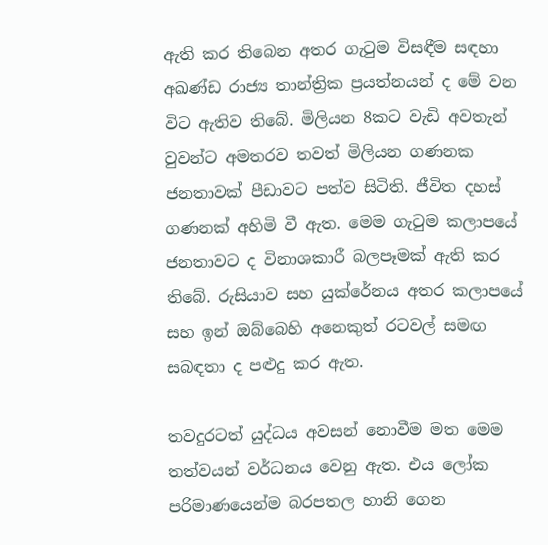ඇති කර තිබෙන අතර ගැටුම විසඳීම සඳහා අඛණ්ඩ රාජ්‍ය තාන්ත්‍රික ප්‍රයත්නයන් ද මේ වන විට ඇතිව තිබේ. මිලියන 8කට වැඩි අවතැන් වුවන්ට අමතරව තවත් මිලියන ගණනක ජනතාවක් පීඩාවට පත්ව සිටිති. ජීවිත දහස් ගණනක් අහිමි වී ඇත. මෙම ගැටුම කලාපයේ ජනතාවට ද විනාශකාරී බලපෑමක් ඇති කර තිබේ. රුසියාව සහ යුක්රේනය අතර කලාපයේ සහ ඉන් ඔබ්බෙහි අනෙකුත් රටවල් සමඟ සබඳතා ද පළුදු කර ඇත.

තවදුරටත් යුද්ධය අවසන් නොවීම මත මෙම තත්වයන් වර්ධනය වෙනු ඇත. එය ලෝක පරිමාණයෙන්ම බරපතල හානි ගෙන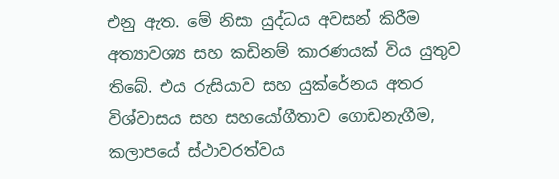එනු ඇත. මේ නිසා යුද්ධය අවසන් කිරීම අත්‍යාවශ්‍ය සහ කඩිනම් කාරණයක් විය යුතුව තිබේ. එය රුසියාව සහ යුක්රේනය අතර විශ්වාසය සහ සහයෝගීතාව ගොඩනැගීම, කලාපයේ ස්ථාවරත්වය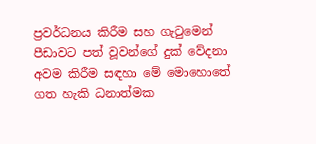ප්‍රවර්ධනය කිරීම සහ ගැටුමෙන් පීඩාවට පත් වූවන්ගේ දුක් වේදනා අවම කිරීම සඳහා මේ මොහොතේ ගත හැකි ධනාත්මක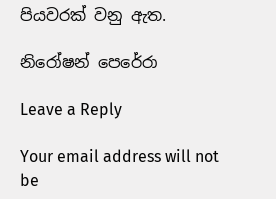පියවරක් වනු ඇත.

නිරෝෂන් පෙරේරා

Leave a Reply

Your email address will not be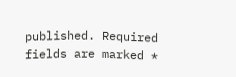published. Required fields are marked *